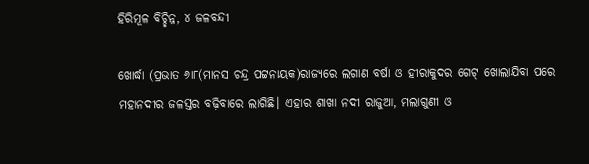ହିରିମୂଳ ବିଚ୍ଛିନ୍ନ, ୪ ଜଳବନ୍ଦୀ

ଖୋର୍ଦ୍ଧା (ପ୍ରଭାତ ୬ା୮(ମାନସ ଚନ୍ଦ୍ର ପଟ୍ଟନାୟକ)ରାଜ୍ୟରେ ଲଗାଣ ବର୍ଷା ଓ ହୀରାକୁଦର ଗେଟ୍‌ ଖୋଲାଯିବା ପରେ ମହାନଦୀର ଜଳସ୍ତର ବଢ଼ିବାରେ ଲାଗିଛି। ଏହାର ଶାଖା ନଦୀ ରାଜୁଆ, ମଲାଗୁଣୀ ଓ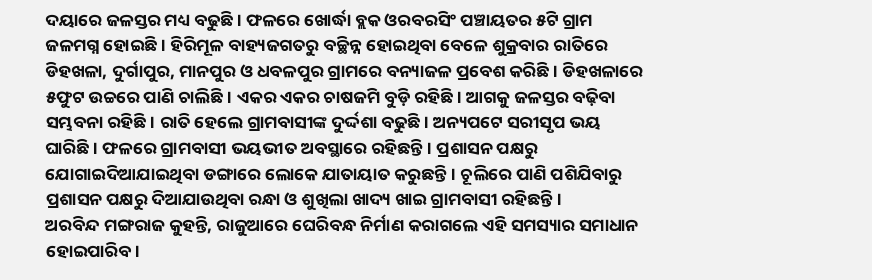ଦୟାରେ ଜଳସ୍ତର ମଧ୍ୟ ବଢୁଛି। ଫଳରେ ଖୋର୍ଦ୍ଧା ବ୍ଲକ ଓରବରସିଂ ପଞ୍ଚାୟତର ୫ଟି ଗ୍ରାମ ଜଳମଗ୍ନ ହୋଇଛି। ହିରିମୂଳ ବାହ୍ୟଜଗତରୁ ବଚ୍ଛିନ୍ନ ହୋଇଥିବା ବେଳେ ଶୁକ୍ରବାର ରାତିରେ ଡିହଖଳା, ଦୁର୍ଗାପୁର, ମାନପୁର ଓ ଧବଳପୁର ଗ୍ରାମରେ ବନ୍ୟାଜଳ ପ୍ରବେଶ କରିଛି। ଡିହଖଳାରେ ୫ଫୁଟ ଉଚ୍ଚରେ ପାଣି ଚାଲିଛି। ଏକର ଏକର ଚାଷଜମି ବୁଡ଼ି ରହିଛି। ଆଗକୁ ଜଳସ୍ତର ବଢ଼ିବା ସମ୍ଭବନା ରହିଛି। ରାତି ହେଲେ ଗ୍ରାମବାସୀଙ୍କ ଦୁର୍ଦ୍ଦଶା ବଢୁଛି। ଅନ୍ୟପଟେ ସରୀସୃପ ଭୟ ଘାରିଛି। ଫଳରେ ଗ୍ରାମବାସୀ ଭୟଭୀତ ଅବସ୍ଥାରେ ରହିଛନ୍ତି। ପ୍ରଶାସନ ପକ୍ଷରୁ ଯୋଗାଇଦିଆଯାଇଥିବା ଡଙ୍ଗାରେ ଲୋକେ ଯାତାୟାତ କରୁଛନ୍ତି। ଚୂଲିରେ ପାଣି ପଶିଯିବାରୁ ପ୍ରଶାସନ ପକ୍ଷରୁ ଦିଆଯାଉଥିବା ରନ୍ଧା ଓ ଶୁଖିଲା ଖାଦ୍ୟ ଖାଇ ଗ୍ରାମବାସୀ ରହିଛନ୍ତି।
ଅରବିନ୍ଦ ମଙ୍ଗରାଜ କୁହନ୍ତି, ରାଜୁଆରେ ଘେରିବନ୍ଧ ନିର୍ମାଣ କରାଗଲେ ଏହି ସମସ୍ୟାର ସମାଧାନ ହୋଇପାରିବ।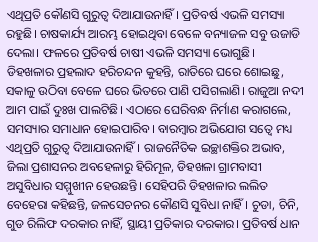ଏଥିପ୍ରତି କୌଣସି ଗୁରୁତ୍ୱ ଦିଆଯାଉନାହିଁ। ପ୍ରତିବର୍ଷ ଏଭଳି ସମସ୍ୟା ରହୁଛି। ଚାଷକାର୍ଯ୍ୟ ଆରମ୍ଭ ହୋଇଥିବା ବେଳେ ବନ୍ୟାଜଳ ସବୁ ଉଜାଡି ଦେଲା। ଫଳରେ ପ୍ରତିବର୍ଷ ଚାଷୀ ଏଭଳି ସମସ୍ୟା ଭୋଗୁଛି। ଡିହଖଳାର ପ୍ରହଲାଦ ହରିଚନ୍ଦନ କୁହନ୍ତି, ରାତିରେ ଘରେ ଶୋଇଛୁ, ସକାଳୁ ଉଠିବା ବେଳେ ଘରେ ଭିତରେ ପାଣି ପସିଗଲାଣି। ରାଜୁଆ ନଦୀ ଆମ ପାଇଁ ଦୁଃଖ ପାଲଟିଛି। ଏଠାରେ ଘେରିବନ୍ଧ ନିର୍ମାଣ କରାଗଲେ, ସମସ୍ୟାର ସମାଧାନ ହୋଇପାରିବ। ବାରମ୍ବାର ଅଭିଯୋଗ ସତ୍ୱେ ମଧ୍ୟ ଏଥିପ୍ରତି ଗୁରୁତ୍ୱ ଦିଆଯାଉନାହିଁ। ରାଜନୈତିକ ଇଚ୍ଛାଶକ୍ତିର ଅଭାବ, ଜିଲା ପ୍ରଶାସନର ଅବହେଳାରୁ ହିରିମୂଳ, ଡିହଖଳା ଗ୍ରାମବାସୀ ଅସୁବିଧାର ସମ୍ମୁଖୀନ ହେଉଛନ୍ତି। ସେହିପରି ଡିହଖଳାର ଲଲିତ ବେହେରା କହିଛନ୍ତି, ଜଳସେଚନର କୌଣସି ସୁବିଧା ନାହିଁ। ଚୁଡା, ଚିନି, ଗୁଡ ରିଲିଫ ଦରକାର ନାହିଁ, ସ୍ଥାୟୀ ପ୍ରତିକାର ଦରକାର। ପ୍ରତିବର୍ଷ ଧାନ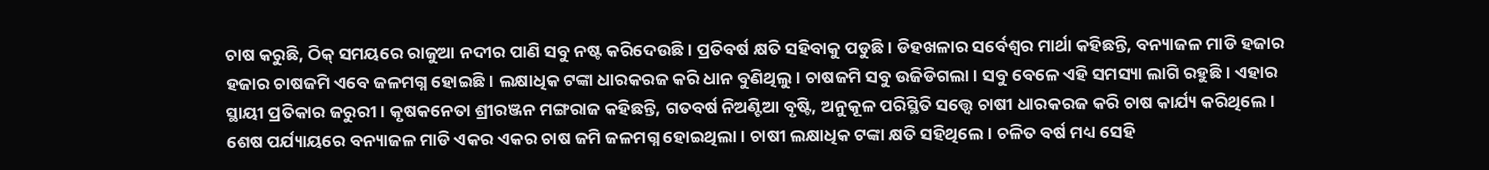ଚାଷ କରୁଛି, ଠିକ୍‌ ସମୟରେ ରାଜୁଆ ନଦୀର ପାଣି ସବୁ ନଷ୍ଟ କରିଦେଉଛି। ପ୍ରତିବର୍ଷ କ୍ଷତି ସହିବାକୁ ପଡୁଛି। ଡିହଖଳାର ସର୍ବେଶ୍ୱର ମାର୍ଥା କହିଛନ୍ତି, ବନ୍ୟାଜଳ ମାଡି ହଜାର ହଜାର ଚାଷଜମି ଏବେ ଜଳମଗ୍ନ ହୋଇଛି। ଲକ୍ଷାଧିକ ଟଙ୍କା ଧାରକରଜ କରି ଧାନ ବୁଣିଥିଲୁ। ଚାଷଜମି ସବୁ ଉଜିଡିଗଲା। ସବୁ ବେଳେ ଏହି ସମସ୍ୟା ଲାଗି ରହୁଛି। ଏହାର ସ୍ଥାୟୀ ପ୍ରତିକାର ଜରୁରୀ। କୃଷକନେତା ଶ୍ରୀରଞ୍ଜନ ମଙ୍ଗରାଜ କହିଛନ୍ତି, ଗତବର୍ଷ ନିଅଣ୍ଟିଆ ବୃଷ୍ଟି, ଅନୁକୂଳ ପରିସ୍ଥିତି ସତ୍ତ୍ୱେ ଚାଷୀ ଧାରକରଜ କରି ଚାଷ କାର୍ଯ୍ୟ କରିଥିଲେ। ଶେଷ ପର୍ଯ୍ୟାୟରେ ବନ୍ୟାଜଳ ମାଡି ଏକର ଏକର ଚାଷ ଜମି ଜଳମଗ୍ନ ହୋଇଥିଲା। ଚାଷୀ ଲକ୍ଷାଧିକ ଟଙ୍କା କ୍ଷତି ସହିଥିଲେ। ଚଳିତ ବର୍ଷ ମଧ୍ୟ ସେହି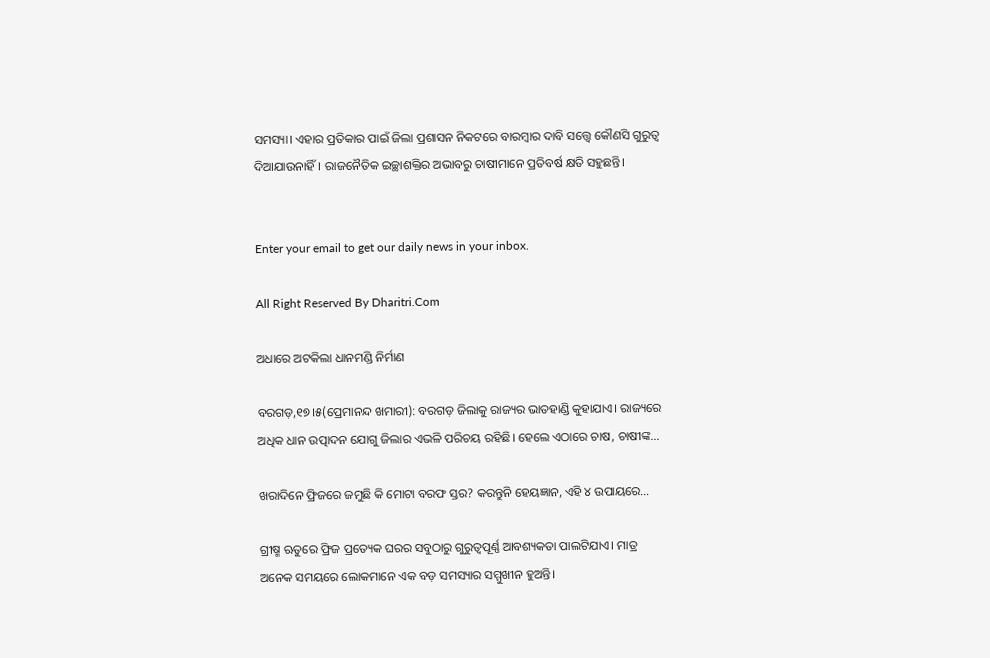ସମସ୍ୟା। ଏହାର ପ୍ରତିକାର ପାଇଁ ଜିଲା ପ୍ରଶାସନ ନିକଟରେ ବାରମ୍ବାର ଦାବି ସତ୍ତ୍ୱେ କୌଣସି ଗୁରୁତ୍ୱ ଦିଆଯାଉନାହିଁ। ରାଜନୈତିକ ଇଚ୍ଛାଶକ୍ତିର ଅଭାବରୁ ଚାଷୀମାନେ ପ୍ରତିବର୍ଷ କ୍ଷତି ସହୁଛନ୍ତି।


Enter your email to get our daily news in your inbox.

All Right Reserved By Dharitri.Com

ଅଧାରେ ଅଟକିଲା ଧାନମଣ୍ଡି ନିର୍ମାଣ

ବରଗଡ଼,୧୭।୫(ପ୍ରେମାନନ୍ଦ ଖମାରୀ): ବରଗଡ଼ ଜିଲାକୁ ରାଜ୍ୟର ଭାତହାଣ୍ଡି କୁହାଯାଏ। ରାଜ୍ୟରେ ଅଧିକ ଧାନ ଉତ୍ପାଦନ ଯୋଗୁ ଜିଲାର ଏଭଳି ପରିଚୟ ରହିଛି। ହେଲେ ଏଠାରେ ଚାଷ, ଚାଷୀଙ୍କ…

ଖରାଦିନେ ଫ୍ରିଜରେ ଜମୁଛି କି ମୋଟା ବରଫ ସ୍ତର? କରନ୍ତୁନି ହେୟଜ୍ଞାନ, ଏହି ୪ ଉପାୟରେ…

ଗ୍ରୀଷ୍ମ ଋତୁରେ ଫ୍ରିଜ ପ୍ରତ୍ୟେକ ଘରର ସବୁଠାରୁ ଗୁରୁତ୍ୱପୂର୍ଣ୍ଣ ଆବଶ୍ୟକତା ପାଲଟିଯାଏ। ମାତ୍ର ଅନେକ ସମୟରେ ଲୋକମାନେ ଏକ ବଡ଼ ସମସ୍ୟାର ସମ୍ମୁଖୀନ ହୁଅନ୍ତି।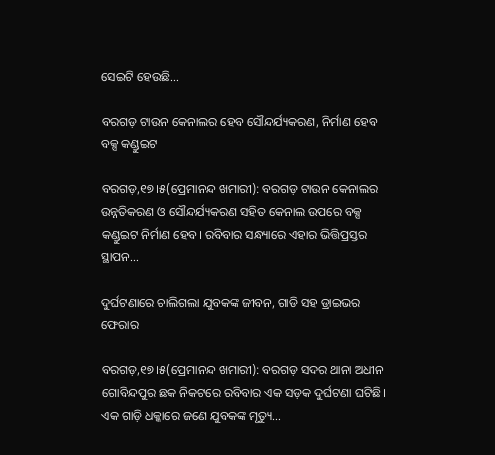ସେଇଟି ହେଉଛି…

ବରଗଡ଼ ଟାଉନ କେନାଲର ହେବ ସୌନ୍ଦର୍ଯ୍ୟକରଣ, ନିର୍ମାଣ ହେବ ବକ୍ସ କଣ୍ଡୁଇଟ

ବରଗଡ଼,୧୭।୫(ପ୍ରେମାନନ୍ଦ ଖମାରୀ): ବରଗଡ଼ ଟାଉନ କେନାଲର ଉନ୍ନତିକରଣ ଓ ସୌନ୍ଦର୍ଯ୍ୟକରଣ ସହିତ କେନାଲ ଉପରେ ବକ୍ସ କଣ୍ଡୁଇଟ ନିର୍ମାଣ ହେବ। ରବିବାର ସନ୍ଧ୍ୟାରେ ଏହାର ଭିତ୍ତିପ୍ରସ୍ତର ସ୍ଥାପନ…

ଦୁର୍ଘଟଣାରେ ଚାଲିଗଲା ଯୁବକଙ୍କ ଜୀବନ, ଗାଡି ସହ ଡ୍ରାଇଭର ଫେରାର

ବରଗଡ଼,୧୭।୫(ପ୍ରେମାନନ୍ଦ ଖମାରୀ): ବରଗଡ଼ ସଦର ଥାନା ଅଧୀନ ଗୋବିନ୍ଦପୁର ଛକ ନିକଟରେ ରବିବାର ଏକ ସଡ଼କ ଦୁର୍ଘଟଣା ଘଟିଛି। ଏକ ଗାଡ଼ି ଧକ୍କାରେ ଜଣେ ଯୁବକଙ୍କ ମୃତ୍ୟୁ…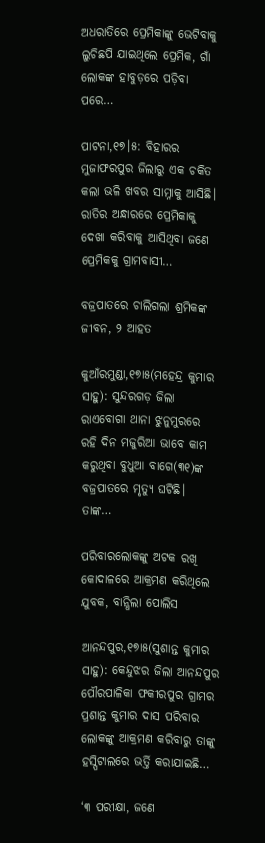ଅଧରାତିରେ ପ୍ରେମିକାଙ୍କୁ ଭେଟିବାକୁ ଲୁଚିଛପି ଯାଇଥିଲେ ପ୍ରେମିକ, ଗାଁ  ଲୋକଙ୍କ ହାବୁଡ଼ରେ ପଡ଼ିବା ପରେ…

ପାଟନା,୧୭।୫: ବିହାରର ମୁଜାଫରପୁର ଜିଲାରୁ ଏକ ଚକିତ କଲା ଭଳି ଖବର ସାମ୍ନାକୁ ଆସିଛି। ରାତିର ଅନ୍ଧାରରେ ପ୍ରେମିକାକୁ ଦେଖା କରିବାକୁ ଆସିଥିବା ଜଣେ ପ୍ରେମିକକୁ ଗ୍ରାମବାସୀ…

ବଜ୍ରପାତରେ ଚାଲିଗଲା ଶ୍ରମିକଙ୍କ ଜୀବନ, ୨ ଆହତ

କୁଆଁରମୁଣ୍ଡା,୧୭ା୫(ମହେନ୍ଦ୍ର କୁମାର ସାହୁ): ସୁନ୍ଦରଗଡ଼ ଜିଲା ରାଏବୋଗା ଥାନା ଝୁନୁମୁରରେ ରହି ଦିନ ମଜୁରିଆ ଭାବେ କାମ କରୁଥିବା ବୁଧୁଆ ବାଗେ(୩୧)ଙ୍କ ବଜ୍ରପାତରେ ମୃତ୍ୟୁ ଘଟିଛି। ତାଙ୍କ…

ପରିବାରଲୋକଙ୍କୁ ଅଟକ ରଖି କୋଦାଳରେ ଆକ୍ରମଣ କରିଥିଲେ ଯୁବକ, ବାନ୍ଧିଲା ପୋଲିସ

ଆନନ୍ଦପୁର,୧୭ା୫(ସୁଶାନ୍ତ କୁମାର ସାହୁ): କେନ୍ଦୁଝର ଜିଲା ଆନନ୍ଦପୁର ପୌରପାଳିକା ଫକୀରପୁର ଗ୍ରାମର ପ୍ରଶାନ୍ତ କୁମାର ଦାସ ପରିବାର ଲୋକଙ୍କୁ ଆକ୍ରମଣ କରିବାରୁ ତାଙ୍କୁ ହସ୍ପିଟାଲରେ ଭର୍ତ୍ତି କରାଯାଇଛି…

‘୩ ପରୀକ୍ଷା, ଜଣେ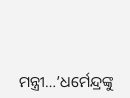ମନ୍ତ୍ରୀ…’ଧର୍ମେନ୍ଦ୍ରଙ୍କୁ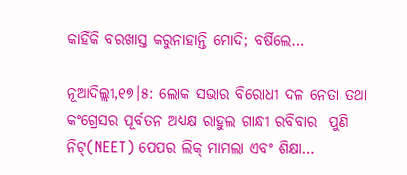କାହିଁକି ବରଖାସ୍ତ କରୁନାହାନ୍ତି ମୋଦି; ବର୍ଷିଲେ…

ନୂଆଦିଲ୍ଲୀ,୧୭।୫: ଲୋକ ସଭାର ବିରୋଧୀ ଦଳ ନେତା ତଥା କଂଗ୍ରେସର ପୂର୍ବତନ ଅଧ୍ୟକ୍ଷ ରାହୁଲ ଗାନ୍ଧୀ ରବିବାର  ପୁଣି ନିଟ୍‌(NEET) ପେପର ଲିକ୍‌ ମାମଲା ଏବଂ ଶିକ୍ଷା…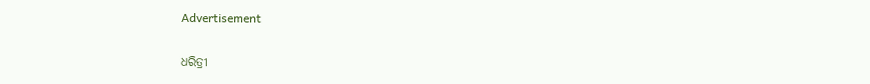Advertisement

ଧରିତ୍ରୀ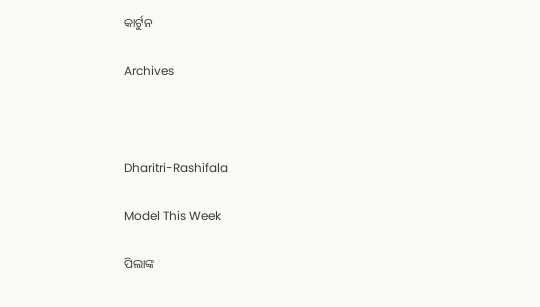କାର୍ଟୁନ

Archives



Dharitri-Rashifala

Model This Week

ପିଲାଙ୍କ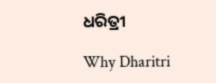ଧରିତ୍ରୀ

Why Dharitri